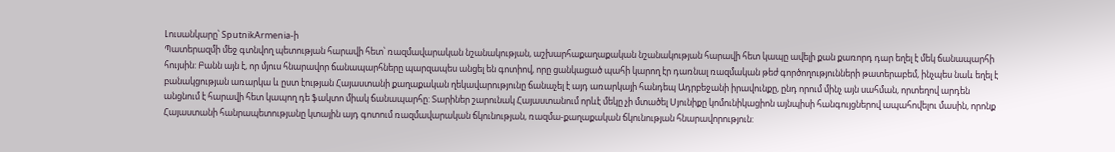Լուսանկարը՝ SputnikArmenia-ի
Պատերազմի մեջ գտնվող պետության հարավի հետ՝ ռազմավարական նշանակության, աշխարհաքաղաքական նշանակության հարավի հետ կապը ավելի քան քառորդ դար եղել է մեկ ճանապարհի հույսին: Բանն այն է, որ մյուս հնարավոր ճանապարհները պարզապես անցել են գոտիով, որը ցանկացած պահի կարող էր դառնալ ռազմական թեժ գործողությունների թատերաբեմ, ինչպես նաև եղել է բանակցության առարկա և ըստ էության Հայաստանի քաղաքական ղեկավարությունը ճանաչել է այդ առարկայի հանդեպ Ադրբեջանի իրավունքը, ընդ որում մինչ այն սահման, որտեղով արդեն անցնում է հարավի հետ կապող դե ֆակտո միակ ճանապարհը: Տարիներ շարունակ Հայաստանում որևէ մեկը չի մտածել Սյունիքը կոմունիկացիոն այնպիսի հանգույցներով ապահովելու մասին, որոնք Հայաստանի հանրապետությանը կտային այդ գոտում ռազմավարական ճկունության, ռազմա-քաղաքական ճկունության հնարավորություն: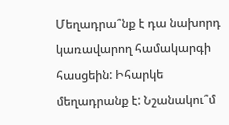Մեղադրա՞նք է դա նախորդ կառավարող համակարգի հասցեին: Իհարկե մեղադրանք է: Նշանակու՞մ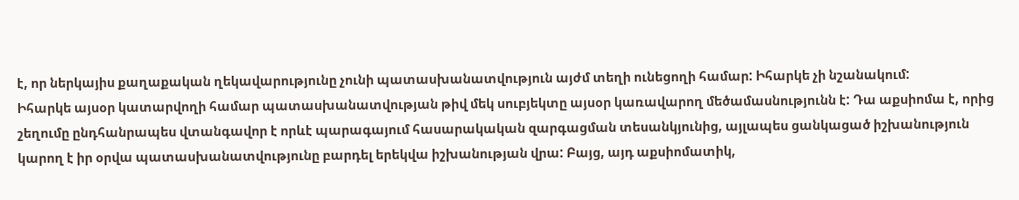է, որ ներկայիս քաղաքական ղեկավարությունը չունի պատասխանատվություն այժմ տեղի ունեցողի համար: Իհարկե չի նշանակում:
Իհարկե այսօր կատարվողի համար պատասխանատվության թիվ մեկ սուբյեկտը այսօր կառավարող մեծամասնությունն է: Դա աքսիոմա է, որից շեղումը ընդհանրապես վտանգավոր է որևէ պարագայում հասարակական զարգացման տեսանկյունից, այլապես ցանկացած իշխանություն կարող է իր օրվա պատասխանատվությունը բարդել երեկվա իշխանության վրա: Բայց, այդ աքսիոմատիկ,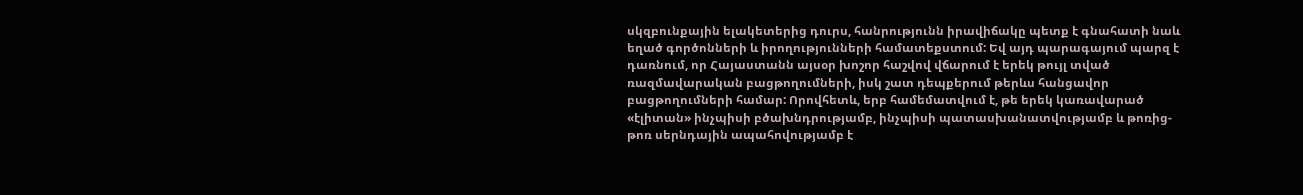սկզբունքային ելակետերից դուրս, հանրությունն իրավիճակը պետք է գնահատի նաև եղած գործոնների և իրողությունների համատեքստում: Եվ այդ պարագայում պարզ է դառնում, որ Հայաստանն այսօր խոշոր հաշվով վճարում է երեկ թույլ տված ռազմավարական բացթողումների, իսկ շատ դեպքերում թերևս հանցավոր բացթողումների համար: Որովհետև, երբ համեմատվում է, թե երեկ կառավարած «էլիտան» ինչպիսի բծախնդրությամբ, ինչպիսի պատասխանատվությամբ և թոռից-թոռ սերնդային ապահովությամբ է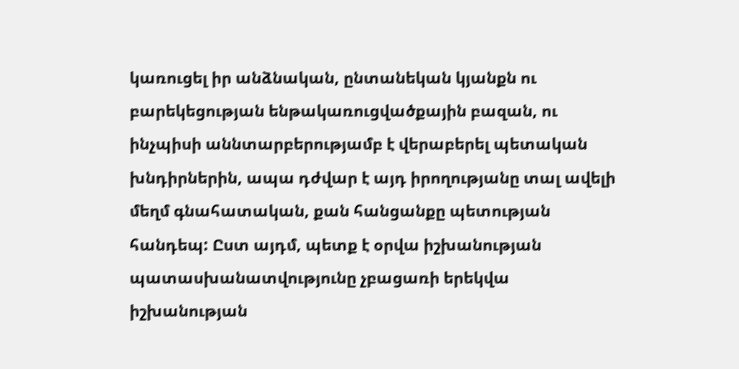կառուցել իր անձնական, ընտանեկան կյանքն ու բարեկեցության ենթակառուցվածքային բազան, ու ինչպիսի աննտարբերությամբ է վերաբերել պետական խնդիրներին, ապա դժվար է այդ իրողությանը տալ ավելի մեղմ գնահատական, քան հանցանքը պետության հանդեպ: Ըստ այդմ, պետք է օրվա իշխանության պատասխանատվությունը չբացառի երեկվա իշխանության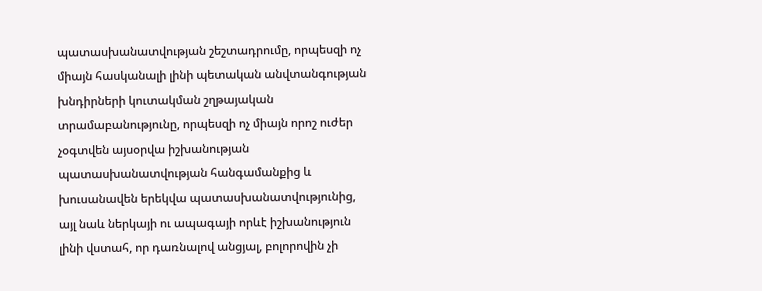պատասխանատվության շեշտադրումը, որպեսզի ոչ միայն հասկանալի լինի պետական անվտանգության խնդիրների կուտակման շղթայական տրամաբանությունը, որպեսզի ոչ միայն որոշ ուժեր չօգտվեն այսօրվա իշխանության պատասխանատվության հանգամանքից և խուսանավեն երեկվա պատասխանատվությունից, այլ նաև ներկայի ու ապագայի որևէ իշխանություն լինի վստահ, որ դառնալով անցյալ, բոլորովին չի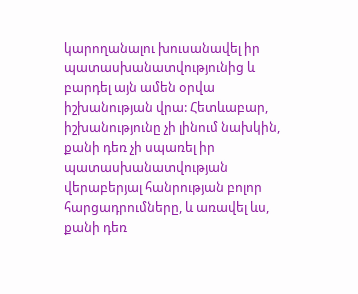կարողանալու խուսանավել իր պատասխանատվությունից և բարդել այն ամեն օրվա իշխանության վրա: Հետևաբար, իշխանությունը չի լինում նախկին, քանի դեռ չի սպառել իր պատասխանատվության վերաբերյալ հանրության բոլոր հարցադրումները, և առավել ևս, քանի դեռ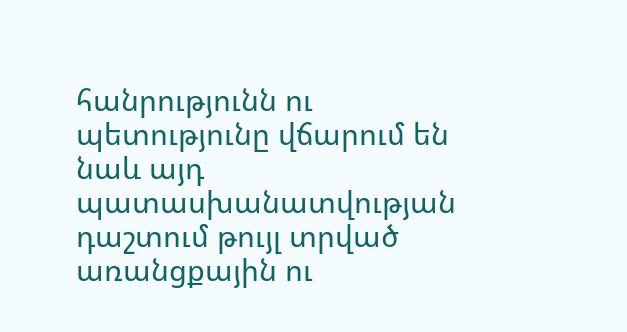հանրությունն ու պետությունը վճարում են նաև այդ պատասխանատվության դաշտում թույլ տրված առանցքային ու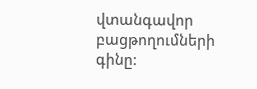վտանգավոր բացթողումների գինը: